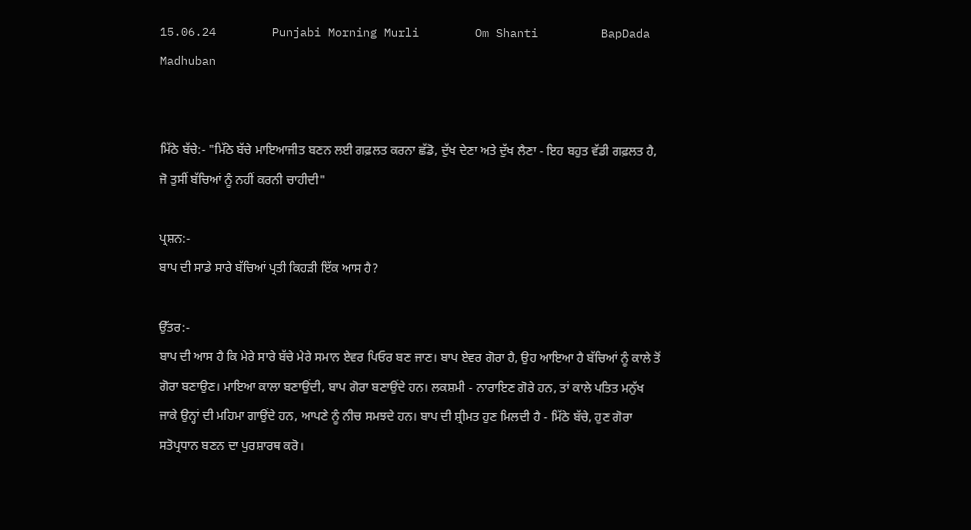15.06.24        Punjabi Morning Murli        Om Shanti         BapDada         Madhuban


ਮਿੱਠੇ ਬੱਚੇ:- "ਮਿੱਠੇ ਬੱਚੇ ਮਾਇਆਜੀਤ ਬਣਨ ਲਈ ਗਫ਼ਲਤ ਕਰਨਾ ਛੱਡੋ, ਦੁੱਖ ਦੇਣਾ ਅਤੇ ਦੁੱਖ ਲੈਣਾ - ਇਹ ਬਹੁਤ ਵੱਡੀ ਗਫ਼ਲਤ ਹੈ, ਜੋ ਤੁਸੀਂ ਬੱਚਿਆਂ ਨੂੰ ਨਹੀਂ ਕਰਨੀ ਚਾਹੀਦੀ"

ਪ੍ਰਸ਼ਨ:-
ਬਾਪ ਦੀ ਸਾਡੇ ਸਾਰੇ ਬੱਚਿਆਂ ਪ੍ਰਤੀ ਕਿਹੜੀ ਇੱਕ ਆਸ ਹੈ?

ਉੱਤਰ:-
ਬਾਪ ਦੀ ਆਸ ਹੈ ਕਿ ਮੇਰੇ ਸਾਰੇ ਬੱਚੇ ਮੇਰੇ ਸਮਾਨ ਏਵਰ ਪਿਓਰ ਬਣ ਜਾਣ। ਬਾਪ ਏਵਰ ਗੋਰਾ ਹੈ, ਉਹ ਆਇਆ ਹੈ ਬੱਚਿਆਂ ਨੂੰ ਕਾਲੇ ਤੋਂ ਗੋਰਾ ਬਣਾਉਣ। ਮਾਇਆ ਕਾਲਾ ਬਣਾਉਂਦੀ, ਬਾਪ ਗੋਰਾ ਬਣਾਉਂਦੇ ਹਨ। ਲਕਸ਼ਮੀ - ਨਾਰਾਇਣ ਗੋਰੇ ਹਨ, ਤਾਂ ਕਾਲੇ ਪਤਿਤ ਮਨੁੱਖ ਜਾਕੇ ਉਨ੍ਹਾਂ ਦੀ ਮਹਿਮਾ ਗਾਉਂਦੇ ਹਨ, ਆਪਣੇ ਨੂੰ ਨੀਚ ਸਮਝਦੇ ਹਨ। ਬਾਪ ਦੀ ਸ਼੍ਰੀਮਤ ਹੁਣ ਮਿਲਦੀ ਹੈ - ਮਿੱਠੇ ਬੱਚੇ, ਹੁਣ ਗੋਰਾ ਸਤੋਪ੍ਰਧਾਨ ਬਣਨ ਦਾ ਪੁਰਸ਼ਾਰਥ ਕਰੋ।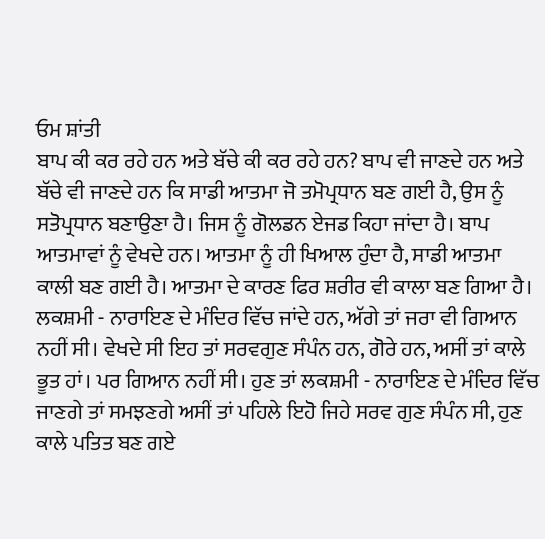ਓਮ ਸ਼ਾਂਤੀ
ਬਾਪ ਕੀ ਕਰ ਰਹੇ ਹਨ ਅਤੇ ਬੱਚੇ ਕੀ ਕਰ ਰਹੇ ਹਨ? ਬਾਪ ਵੀ ਜਾਣਦੇ ਹਨ ਅਤੇ ਬੱਚੇ ਵੀ ਜਾਣਦੇ ਹਨ ਕਿ ਸਾਡੀ ਆਤਮਾ ਜੋ ਤਮੋਪ੍ਰਧਾਨ ਬਣ ਗਈ ਹੈ, ਉਸ ਨੂੰ ਸਤੋਪ੍ਰਧਾਨ ਬਣਾਉਣਾ ਹੈ। ਜਿਸ ਨੂੰ ਗੋਲਡਨ ਏਜਡ ਕਿਹਾ ਜਾਂਦਾ ਹੈ। ਬਾਪ ਆਤਮਾਵਾਂ ਨੂੰ ਵੇਖਦੇ ਹਨ। ਆਤਮਾ ਨੂੰ ਹੀ ਖਿਆਲ ਹੁੰਦਾ ਹੈ, ਸਾਡੀ ਆਤਮਾ ਕਾਲੀ ਬਣ ਗਈ ਹੈ। ਆਤਮਾ ਦੇ ਕਾਰਣ ਫਿਰ ਸ਼ਰੀਰ ਵੀ ਕਾਲਾ ਬਣ ਗਿਆ ਹੈ। ਲਕਸ਼ਮੀ - ਨਾਰਾਇਣ ਦੇ ਮੰਦਿਰ ਵਿੱਚ ਜਾਂਦੇ ਹਨ, ਅੱਗੇ ਤਾਂ ਜਰਾ ਵੀ ਗਿਆਨ ਨਹੀਂ ਸੀ। ਵੇਖਦੇ ਸੀ ਇਹ ਤਾਂ ਸਰਵਗੁਣ ਸੰਪੰਨ ਹਨ, ਗੋਰੇ ਹਨ, ਅਸੀਂ ਤਾਂ ਕਾਲੇ ਭੂਤ ਹਾਂ। ਪਰ ਗਿਆਨ ਨਹੀਂ ਸੀ। ਹੁਣ ਤਾਂ ਲਕਸ਼ਮੀ - ਨਾਰਾਇਣ ਦੇ ਮੰਦਿਰ ਵਿੱਚ ਜਾਣਗੇ ਤਾਂ ਸਮਝਣਗੇ ਅਸੀਂ ਤਾਂ ਪਹਿਲੇ ਇਹੋ ਜਿਹੇ ਸਰਵ ਗੁਣ ਸੰਪੰਨ ਸੀ, ਹੁਣ ਕਾਲੇ ਪਤਿਤ ਬਣ ਗਏ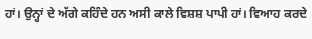ਹਾਂ। ਉਨ੍ਹਾਂ ਦੇ ਅੱਗੇ ਕਹਿੰਦੇ ਹਨ ਅਸੀ ਕਾਲੇ ਵਿਸ਼ਸ਼ ਪਾਪੀ ਹਾਂ। ਵਿਆਹ ਕਰਦੇ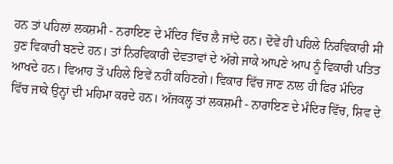ਹਨ ਤਾਂ ਪਹਿਲਾਂ ਲਕਸ਼ਮੀ - ਨਰਾਇਣ ਦੇ ਮੰਦਿਰ ਵਿੱਚ ਲੈ ਜਾਂਦੇ ਹਨ। ਦੋਵੇਂ ਹੀ ਪਹਿਲੇ ਨਿਰਵਿਕਾਰੀ ਸੀ ਹੁਣ ਵਿਕਾਰੀ ਬਣਦੇ ਹਨ। ਤਾਂ ਨਿਰਵਿਕਾਰੀ ਦੇਵਤਾਵਾਂ ਦੇ ਅੱਗੇ ਜਾਕੇ ਆਪਣੇ ਆਪ ਨੂੰ ਵਿਕਾਰੀ ਪਤਿਤ ਆਖਦੇ ਹਨ। ਵਿਆਹ ਤੋਂ ਪਹਿਲੇ ਇਵੇਂ ਨਹੀਂ ਕਹਿਣਗੇ। ਵਿਕਾਰ ਵਿੱਚ ਜਾਣ ਨਾਲ ਹੀ ਫਿਰ ਮੰਦਿਰ ਵਿੱਚ ਜਾਕੇ ਉਨ੍ਹਾਂ ਦੀ ਮਹਿਮਾ ਕਰਦੇ ਹਨ। ਅੱਜਕਲ੍ਹ ਤਾਂ ਲਕਸ਼ਮੀ - ਨਾਰਾਇਣ ਦੇ ਮੰਦਿਰ ਵਿੱਚ, ਸ਼ਿਵ ਦੇ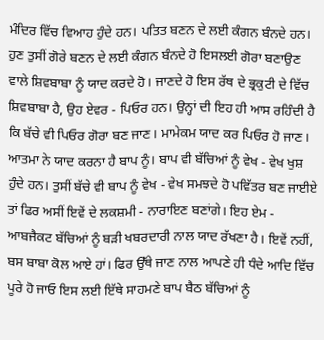ਮੰਦਿਰ ਵਿੱਚ ਵਿਆਹ ਹੁੰਦੇ ਹਨ। ਪਤਿਤ ਬਣਨ ਦੇ ਲਈ ਕੰਗਨ ਬੰਨਦੇ ਹਨ। ਹੁਣ ਤੁਸੀਂ ਗੋਰੇ ਬਣਨ ਦੇ ਲਈ ਕੰਗਨ ਬੰਨਦੇ ਹੋ ਇਸਲਈ ਗੋਰਾ ਬਣਾਉਣ ਵਾਲੇ ਸ਼ਿਵਬਾਬਾ ਨੂੰ ਯਾਦ ਕਰਦੇ ਹੋ। ਜਾਣਦੇ ਹੋ ਇਸ ਰੱਥ ਦੇ ਭ੍ਰਕੁਟੀ ਦੇ ਵਿੱਚ ਸ਼ਿਵਬਾਬਾ ਹੈ, ਉਹ ਏਵਰ - ਪਿਓਰ ਹਨ। ਉਨ੍ਹਾਂ ਦੀ ਇਹ ਹੀ ਆਸ ਰਹਿੰਦੀ ਹੈ ਕਿ ਬੱਚੇ ਵੀ ਪਿਓਰ ਗੋਰਾ ਬਣ ਜਾਣ। ਮਾਮੇਕਮ ਯਾਦ ਕਰ ਪਿਓਰ ਹੋ ਜਾਣ। ਆਤਮਾ ਨੇ ਯਾਦ ਕਰਨਾ ਹੈ ਬਾਪ ਨੂੰ। ਬਾਪ ਵੀ ਬੱਚਿਆਂ ਨੂੰ ਵੇਖ - ਵੇਖ ਖੁਸ਼ ਹੁੰਦੇ ਹਨ। ਤੁਸੀਂ ਬੱਚੇ ਵੀ ਬਾਪ ਨੂੰ ਵੇਖ - ਵੇਖ ਸਮਝਦੇ ਹੋ ਪਵਿੱਤਰ ਬਣ ਜਾਈਏ ਤਾਂ ਫਿਰ ਅਸੀਂ ਇਵੇਂ ਦੇ ਲਕਸ਼ਮੀ - ਨਾਰਾਇਣ ਬਣਾਂਗੇ। ਇਹ ਏਮ - ਆਬਜੈਕਟ ਬੱਚਿਆਂ ਨੂੰ ਬੜੀ ਖਬਰਦਾਰੀ ਨਾਲ ਯਾਦ ਰੱਖਣਾ ਹੈ। ਇਵੇਂ ਨਹੀਂ, ਬਸ ਬਾਬਾ ਕੋਲ ਆਏ ਹਾਂ। ਫਿਰ ਉੱਥੇ ਜਾਣ ਨਾਲ ਆਪਣੇ ਹੀ ਧੰਦੇ ਆਦਿ ਵਿੱਚ ਪੂਰੇ ਹੋ ਜਾਓ ਇਸ ਲਈ ਇੱਥੇ ਸਾਹਮਣੇ ਬਾਪ ਬੈਠ ਬੱਚਿਆਂ ਨੂੰ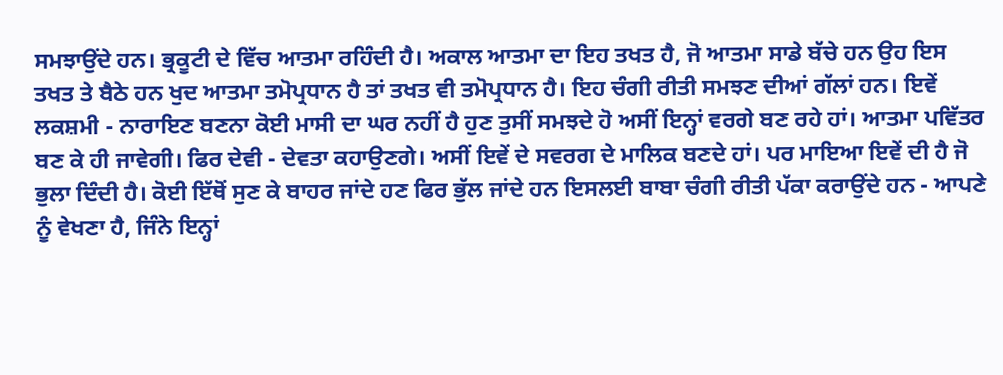ਸਮਝਾਉਂਦੇ ਹਨ। ਭ੍ਰਕੂਟੀ ਦੇ ਵਿੱਚ ਆਤਮਾ ਰਹਿੰਦੀ ਹੈ। ਅਕਾਲ ਆਤਮਾ ਦਾ ਇਹ ਤਖਤ ਹੈ, ਜੋ ਆਤਮਾ ਸਾਡੇ ਬੱਚੇ ਹਨ ਉਹ ਇਸ ਤਖਤ ਤੇ ਬੈਠੇ ਹਨ ਖੁਦ ਆਤਮਾ ਤਮੋਪ੍ਰਧਾਨ ਹੈ ਤਾਂ ਤਖਤ ਵੀ ਤਮੋਪ੍ਰਧਾਨ ਹੈ। ਇਹ ਚੰਗੀ ਰੀਤੀ ਸਮਝਣ ਦੀਆਂ ਗੱਲਾਂ ਹਨ। ਇਵੇਂ ਲਕਸ਼ਮੀ - ਨਾਰਾਇਣ ਬਣਨਾ ਕੋਈ ਮਾਸੀ ਦਾ ਘਰ ਨਹੀਂ ਹੈ ਹੁਣ ਤੁਸੀਂ ਸਮਝਦੇ ਹੋ ਅਸੀਂ ਇਨ੍ਹਾਂ ਵਰਗੇ ਬਣ ਰਹੇ ਹਾਂ। ਆਤਮਾ ਪਵਿੱਤਰ ਬਣ ਕੇ ਹੀ ਜਾਵੇਗੀ। ਫਿਰ ਦੇਵੀ - ਦੇਵਤਾ ਕਹਾਉਣਗੇ। ਅਸੀਂ ਇਵੇਂ ਦੇ ਸਵਰਗ ਦੇ ਮਾਲਿਕ ਬਣਦੇ ਹਾਂ। ਪਰ ਮਾਇਆ ਇਵੇਂ ਦੀ ਹੈ ਜੋ ਭੁਲਾ ਦਿੰਦੀ ਹੈ। ਕੋਈ ਇੱਥੋਂ ਸੁਣ ਕੇ ਬਾਹਰ ਜਾਂਦੇ ਹਣ ਫਿਰ ਭੁੱਲ ਜਾਂਦੇ ਹਨ ਇਸਲਈ ਬਾਬਾ ਚੰਗੀ ਰੀਤੀ ਪੱਕਾ ਕਰਾਉਂਦੇ ਹਨ - ਆਪਣੇ ਨੂੰ ਵੇਖਣਾ ਹੈ, ਜਿੰਨੇ ਇਨ੍ਹਾਂ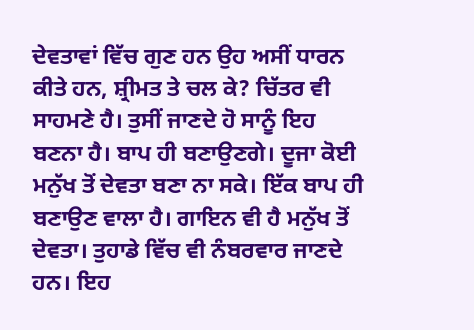ਦੇਵਤਾਵਾਂ ਵਿੱਚ ਗੁਣ ਹਨ ਉਹ ਅਸੀਂ ਧਾਰਨ ਕੀਤੇ ਹਨ, ਸ਼੍ਰੀਮਤ ਤੇ ਚਲ ਕੇ? ਚਿੱਤਰ ਵੀ ਸਾਹਮਣੇ ਹੈ। ਤੁਸੀਂ ਜਾਣਦੇ ਹੋ ਸਾਨੂੰ ਇਹ ਬਣਨਾ ਹੈ। ਬਾਪ ਹੀ ਬਣਾਉਣਗੇ। ਦੂਜਾ ਕੋਈ ਮਨੁੱਖ ਤੋਂ ਦੇਵਤਾ ਬਣਾ ਨਾ ਸਕੇ। ਇੱਕ ਬਾਪ ਹੀ ਬਣਾਉਣ ਵਾਲਾ ਹੈ। ਗਾਇਨ ਵੀ ਹੈ ਮਨੁੱਖ ਤੋਂ ਦੇਵਤਾ। ਤੁਹਾਡੇ ਵਿੱਚ ਵੀ ਨੰਬਰਵਾਰ ਜਾਣਦੇ ਹਨ। ਇਹ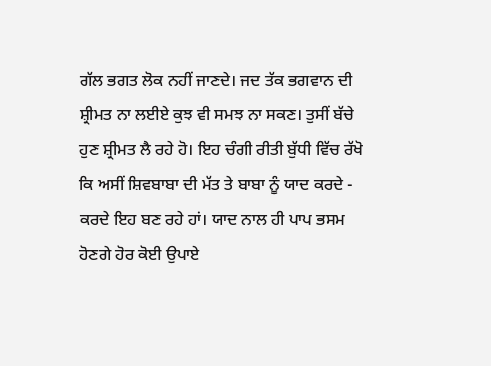ਗੱਲ ਭਗਤ ਲੋਕ ਨਹੀਂ ਜਾਣਦੇ। ਜਦ ਤੱਕ ਭਗਵਾਨ ਦੀ ਸ਼੍ਰੀਮਤ ਨਾ ਲਈਏ ਕੁਝ ਵੀ ਸਮਝ ਨਾ ਸਕਣ। ਤੁਸੀਂ ਬੱਚੇ ਹੁਣ ਸ਼੍ਰੀਮਤ ਲੈ ਰਹੇ ਹੋ। ਇਹ ਚੰਗੀ ਰੀਤੀ ਬੁੱਧੀ ਵਿੱਚ ਰੱਖੋ ਕਿ ਅਸੀਂ ਸ਼ਿਵਬਾਬਾ ਦੀ ਮੱਤ ਤੇ ਬਾਬਾ ਨੂੰ ਯਾਦ ਕਰਦੇ - ਕਰਦੇ ਇਹ ਬਣ ਰਹੇ ਹਾਂ। ਯਾਦ ਨਾਲ ਹੀ ਪਾਪ ਭਸਮ ਹੋਣਗੇ ਹੋਰ ਕੋਈ ਉਪਾਏ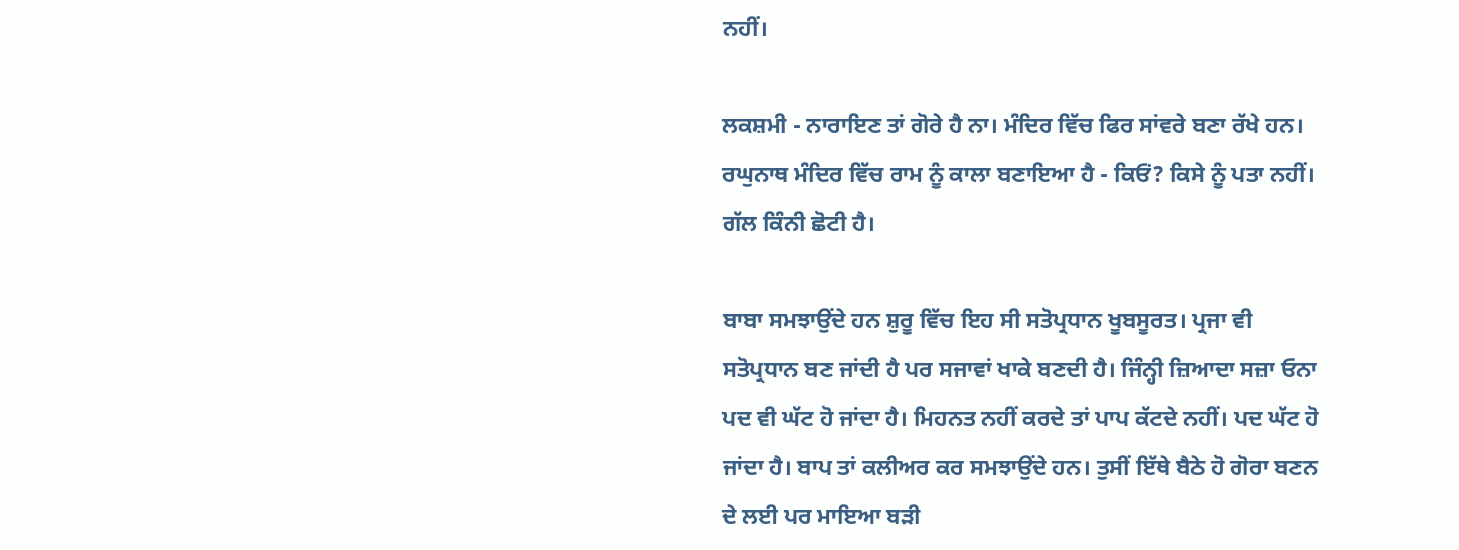ਨਹੀਂ।

ਲਕਸ਼ਮੀ - ਨਾਰਾਇਣ ਤਾਂ ਗੋਰੇ ਹੈ ਨਾ। ਮੰਦਿਰ ਵਿੱਚ ਫਿਰ ਸਾਂਵਰੇ ਬਣਾ ਰੱਖੇ ਹਨ। ਰਘੁਨਾਥ ਮੰਦਿਰ ਵਿੱਚ ਰਾਮ ਨੂੰ ਕਾਲਾ ਬਣਾਇਆ ਹੈ - ਕਿਓਂ? ਕਿਸੇ ਨੂੰ ਪਤਾ ਨਹੀਂ। ਗੱਲ ਕਿੰਨੀ ਛੋਟੀ ਹੈ।

ਬਾਬਾ ਸਮਝਾਉਂਦੇ ਹਨ ਸ਼ੁਰੂ ਵਿੱਚ ਇਹ ਸੀ ਸਤੋਪ੍ਰਧਾਨ ਖੂਬਸੂਰਤ। ਪ੍ਰਜਾ ਵੀ ਸਤੋਪ੍ਰਧਾਨ ਬਣ ਜਾਂਦੀ ਹੈ ਪਰ ਸਜਾਵਾਂ ਖਾਕੇ ਬਣਦੀ ਹੈ। ਜਿੰਨ੍ਹੀ ਜ਼ਿਆਦਾ ਸਜ਼ਾ ਓਨਾ ਪਦ ਵੀ ਘੱਟ ਹੋ ਜਾਂਦਾ ਹੈ। ਮਿਹਨਤ ਨਹੀਂ ਕਰਦੇ ਤਾਂ ਪਾਪ ਕੱਟਦੇ ਨਹੀਂ। ਪਦ ਘੱਟ ਹੋ ਜਾਂਦਾ ਹੈ। ਬਾਪ ਤਾਂ ਕਲੀਅਰ ਕਰ ਸਮਝਾਉਂਦੇ ਹਨ। ਤੁਸੀਂ ਇੱਥੇ ਬੈਠੇ ਹੋ ਗੋਰਾ ਬਣਨ ਦੇ ਲਈ ਪਰ ਮਾਇਆ ਬੜੀ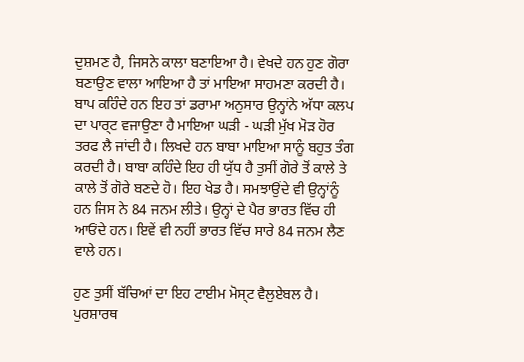ਦੁਸ਼ਮਣ ਹੈ, ਜਿਸਨੇ ਕਾਲਾ ਬਣਾਇਆ ਹੈ। ਵੇਖਦੇ ਹਨ ਹੁਣ ਗੋਰਾ ਬਣਾਉਣ ਵਾਲਾ ਆਇਆ ਹੈ ਤਾਂ ਮਾਇਆ ਸਾਹਮਣਾ ਕਰਦੀ ਹੈ। ਬਾਪ ਕਹਿੰਦੇ ਹਨ ਇਹ ਤਾਂ ਡਰਾਮਾ ਅਨੁਸਾਰ ਉਨ੍ਹਾਂਨੇ ਅੱਧਾ ਕਲਪ ਦਾ ਪਾਰ੍ਟ ਵਜਾਉਣਾ ਹੈ ਮਾਇਆ ਘੜੀ - ਘੜੀ ਮੁੱਖ ਮੋੜ ਹੋਰ ਤਰਫ ਲੈ ਜਾਂਦੀ ਹੈ। ਲਿਖਦੇ ਹਨ ਬਾਬਾ ਮਾਇਆ ਸਾਨੂੰ ਬਹੁਤ ਤੰਗ ਕਰਦੀ ਹੈ। ਬਾਬਾ ਕਹਿੰਦੇ ਇਹ ਹੀ ਯੁੱਧ ਹੈ ਤੁਸੀਂ ਗੋਰੇ ਤੋਂ ਕਾਲੇ ਤੇ ਕਾਲੇ ਤੋਂ ਗੋਰੇ ਬਣਦੇ ਹੋ। ਇਹ ਖੇਡ ਹੈ। ਸਮਝਾਉਂਦੇ ਵੀ ਉਨ੍ਹਾਂਨੂੰ ਹਨ ਜਿਸ ਨੇ 84 ਜਨਮ ਲੀਤੇ। ਉਨ੍ਹਾਂ ਦੇ ਪੈਰ ਭਾਰਤ ਵਿੱਚ ਹੀ ਆਓਂਦੇ ਹਨ। ਇਵੇਂ ਵੀ ਨਹੀਂ ਭਾਰਤ ਵਿੱਚ ਸਾਰੇ 84 ਜਨਮ ਲੈਣ ਵਾਲੇ ਹਨ।

ਹੁਣ ਤੁਸੀਂ ਬੱਚਿਆਂ ਦਾ ਇਹ ਟਾਈਮ ਮੋਸ੍ਟ ਵੈਲੁਏਬਲ ਹੈ। ਪੁਰਸ਼ਾਰਥ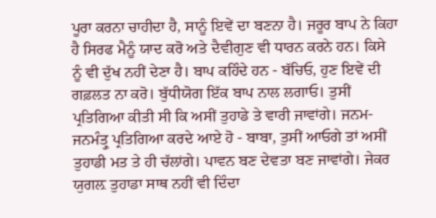ਪੂਰਾ ਕਰਨਾ ਚਾਹੀਦਾ ਹੈ, ਸਾਨੂੰ ਇਵੇਂ ਦਾ ਬਣਨਾ ਹੈ। ਜਰੂਰ ਬਾਪ ਨੇ ਕਿਹਾ ਹੈ ਸਿਰਫ ਮੈਨੂੰ ਯਾਦ ਕਰੋ ਅਤੇ ਦੈਵੀਗੁਣ ਵੀ ਧਾਰਨ ਕਰਨੇ ਹਨ। ਕਿਸੇ ਨੂੰ ਵੀ ਦੁੱਖ ਨਹੀਂ ਦੇਣਾ ਹੈ। ਬਾਪ ਕਹਿੰਦੇ ਹਨ - ਬੱਚਿਓ, ਹੁਣ ਇਵੇਂ ਦੀ ਗਫ਼ਲਤ ਨਾ ਕਰੋ। ਬੁੱਧੀਯੋਗ ਇੱਕ ਬਾਪ ਨਾਲ ਲਗਾਓ। ਤੁਸੀਂ ਪ੍ਰਤਿਗਿਆ ਕੀਤੀ ਸੀ ਕਿ ਅਸੀਂ ਤੁਹਾਡੇ ਤੇ ਵਾਰੀ ਜਾਵਾਂਗੇ। ਜਨਮ-ਜਨਮੰਤ੍ਰੁ ਪ੍ਰਤਿਗਿਆ ਕਰਦੇ ਆਏ ਹੋ - ਬਾਬਾ, ਤੁਸੀਂ ਆਓਗੇ ਤਾਂ ਅਸੀਂ ਤੁਹਾਡੀ ਮਤ ਤੇ ਹੀ ਚੱਲਾਂਗੇ। ਪਾਵਨ ਬਣ ਦੇਵਤਾ ਬਣ ਜਾਵਾਂਗੇ। ਜੇਕਰ ਯੁਗਲ਼ ਤੁਹਾਡਾ ਸਾਥ ਨਹੀਂ ਵੀ ਦਿੰਦਾ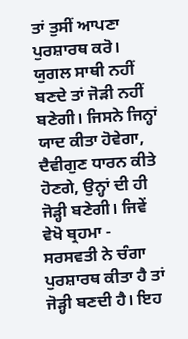ਤਾਂ ਤੁਸੀਂ ਆਪਣਾ ਪੁਰਸ਼ਾਰਥ ਕਰੋ। ਯੁਗਲ ਸਾਥੀ ਨਹੀਂ ਬਣਦੇ ਤਾਂ ਜੋੜੀ ਨਹੀਂ ਬਣੇਗੀ। ਜਿਸਨੇ ਜਿਨ੍ਹਾਂ ਯਾਦ ਕੀਤਾ ਹੋਵੇਗਾ, ਦੈਵੀਗੁਣ ਧਾਰਨ ਕੀਤੇ ਹੋਣਗੇ, ਉਨ੍ਹਾਂ ਦੀ ਹੀ ਜੋੜ੍ਹੀ ਬਣੇਗੀ। ਜਿਵੇਂ ਵੇਖੋ ਬ੍ਰਹਮਾ - ਸਰਸਵਤੀ ਨੇ ਚੰਗਾ ਪੁਰਸ਼ਾਰਥ ਕੀਤਾ ਹੈ ਤਾਂ ਜੋੜ੍ਹੀ ਬਣਦੀ ਹੈ। ਇਹ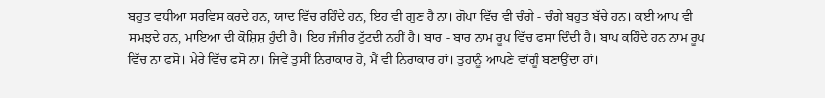ਬਹੁਤ ਵਧੀਆ ਸਰਵਿਸ ਕਰਦੇ ਹਨ, ਯਾਦ ਵਿੱਚ ਰਹਿੰਦੇ ਹਨ, ਇਹ ਵੀ ਗੁਣ ਹੈ ਨਾ। ਗੋਪਾ ਵਿੱਚ ਵੀ ਚੰਗੇ - ਚੰਗੇ ਬਹੁਤ ਬੱਚੇ ਹਨ। ਕਈ ਆਪ ਵੀ ਸਮਝਦੇ ਹਨ, ਮਾਇਆ ਦੀ ਕੋਸ਼ਿਸ਼ ਹੁੰਦੀ ਹੈ। ਇਹ ਜੰਜੀਰ ਟੁੱਟਦੀ ਨਹੀਂ ਹੈ। ਬਾਰ - ਬਾਰ ਨਾਮ ਰੂਪ ਵਿੱਚ ਫਸਾ ਦਿੰਦੀ ਹੈ। ਬਾਪ ਕਹਿੰਦੇ ਹਨ ਨਾਮ ਰੂਪ ਵਿੱਚ ਨਾ ਫਸੋ। ਮੇਰੇ ਵਿੱਚ ਫਸੋ ਨਾ। ਜਿਵੇਂ ਤੁਸੀਂ ਨਿਰਾਕਾਰ ਹੋ, ਮੈਂ ਵੀ ਨਿਰਾਕਾਰ ਹਾਂ। ਤੁਹਾਨੂੰ ਆਪਣੇ ਵਾਂਗੂੰ ਬਣਾਉਂਦਾ ਹਾਂ।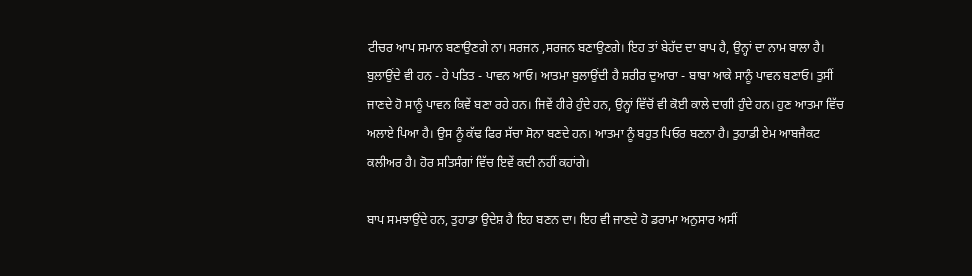ਟੀਚਰ ਆਪ ਸਮਾਨ ਬਣਾਉਣਗੇ ਨਾ। ਸਰਜਨ ,ਸਰਜਨ ਬਣਾਉਣਗੇ। ਇਹ ਤਾਂ ਬੇਹੱਦ ਦਾ ਬਾਪ ਹੈ, ਉਨ੍ਹਾਂ ਦਾ ਨਾਮ ਬਾਲਾ ਹੈ। ਬੁਲਾਉਂਦੇ ਵੀ ਹਨ - ਹੇ ਪਤਿਤ - ਪਾਵਨ ਆਓ। ਆਤਮਾ ਬੁਲਾਉਂਦੀ ਹੈ ਸ਼ਰੀਰ ਦੁਆਰਾ - ਬਾਬਾ ਆਕੇ ਸਾਨੂੰ ਪਾਵਨ ਬਣਾਓ। ਤੁਸੀਂ ਜਾਣਦੇ ਹੋ ਸਾਨੂੰ ਪਾਵਨ ਕਿਵੇਂ ਬਣਾ ਰਹੇ ਹਨ। ਜਿਵੇਂ ਹੀਰੇ ਹੁੰਦੇ ਹਨ, ਉਨ੍ਹਾਂ ਵਿੱਚੋਂ ਵੀ ਕੋਈ ਕਾਲੇ ਦਾਗੀ ਹੁੰਦੇ ਹਨ। ਹੁਣ ਆਤਮਾ ਵਿੱਚ ਅਲਾਏ ਪਿਆ ਹੈ। ਉਸ ਨੂੰ ਕੱਢ ਫਿਰ ਸੱਚਾ ਸੋਨਾ ਬਣਦੇ ਹਨ। ਆਤਮਾ ਨੂੰ ਬਹੁਤ ਪਿਓਰ ਬਣਨਾ ਹੈ। ਤੁਹਾਡੀ ਏਮ ਆਬਜੈਕਟ ਕਲੀਅਰ ਹੈ। ਹੋਰ ਸਤਿਸੰਗਾਂ ਵਿੱਚ ਇਵੇਂ ਕਦੀ ਨਹੀਂ ਕਹਾਂਗੇ।

ਬਾਪ ਸਮਝਾਉਂਦੇ ਹਨ, ਤੁਹਾਡਾ ਉਦੇਸ਼ ਹੈ ਇਹ ਬਣਨ ਦਾ। ਇਹ ਵੀ ਜਾਣਦੇ ਹੋ ਡਰਾਮਾ ਅਨੁਸਾਰ ਅਸੀਂ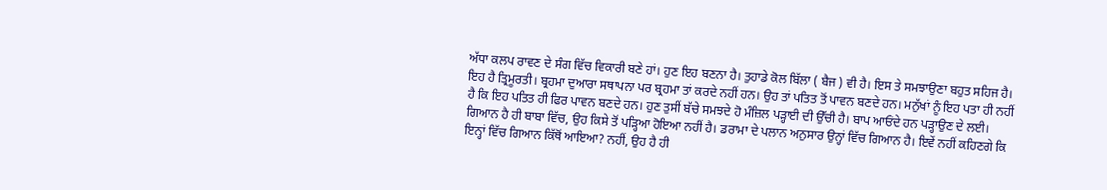ਅੱਧਾ ਕਲਪ ਰਾਵਣ ਦੇ ਸੰਗ ਵਿੱਚ ਵਿਕਾਰੀ ਬਣੇ ਹਾਂ। ਹੁਣ ਇਹ ਬਣਨਾ ਹੈ। ਤੁਹਾਡੇ ਕੋਲ ਬਿੱਲਾ ( ਬੈਜ ) ਵੀ ਹੈ। ਇਸ ਤੇ ਸਮਝਾਉਣਾ ਬਹੁਤ ਸਹਿਜ ਹੈ। ਇਹ ਹੈ ਤ੍ਰਿਮੂਰਤੀ। ਬ੍ਰਹਮਾ ਦੁਆਰਾ ਸਥਾਪਨਾ ਪਰ ਬ੍ਰਹਮਾ ਤਾਂ ਕਰਦੇ ਨਹੀਂ ਹਨ। ਉਹ ਤਾਂ ਪਤਿਤ ਤੋਂ ਪਾਵਨ ਬਣਦੇ ਹਨ। ਮਨੁੱਖਾਂ ਨੂੰ ਇਹ ਪਤਾ ਹੀ ਨਹੀਂ ਹੈ ਕਿ ਇਹ ਪਤਿਤ ਹੀ ਫਿਰ ਪਾਵਨ ਬਣਦੇ ਹਨ। ਹੁਣ ਤੁਸੀਂ ਬੱਚੇ ਸਮਝਦੇ ਹੋ ਮੰਜ਼ਿਲ ਪੜ੍ਹਾਈ ਦੀ ਉੱਚੀ ਹੈ। ਬਾਪ ਆਓਂਦੇ ਹਨ ਪੜ੍ਹਾਉਣ ਦੇ ਲਈ। ਗਿਆਨ ਹੈ ਹੀ ਬਾਬਾ ਵਿੱਚ, ਉਹ ਕਿਸੇ ਤੋਂ ਪੜ੍ਹਿਆ ਹੋਇਆ ਨਹੀਂ ਹੈ। ਡਰਾਮਾ ਦੇ ਪਲਾਨ ਅਨੁਸਾਰ ਉਨ੍ਹਾਂ ਵਿੱਚ ਗਿਆਨ ਹੈ। ਇਵੇਂ ਨਹੀਂ ਕਹਿਣਗੇ ਕਿ ਇਨ੍ਹਾਂ ਵਿੱਚ ਗਿਆਨ ਕਿੱਥੋਂ ਆਇਆ? ਨਹੀਂ, ਉਹ ਹੈ ਹੀ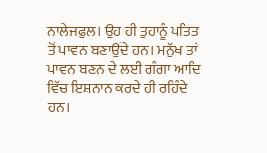ਨਾਲੇਜਫੁਲ। ਉਹ ਹੀ ਤੁਹਾਨੂੰ ਪਤਿਤ ਤੋਂ ਪਾਵਨ ਬਣਾਉਂਦੇ ਹਨ। ਮਨੁੱਖ ਤਾਂ ਪਾਵਨ ਬਣਨ ਦੇ ਲਈ ਗੰਗਾ ਆਦਿ ਵਿੱਚ ਇਸ਼ਨਾਨ ਕਰਦੇ ਹੀ ਰਹਿੰਦੇ ਹਨ।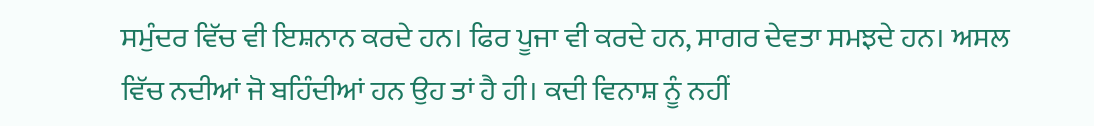ਸਮੁੰਦਰ ਵਿੱਚ ਵੀ ਇਸ਼ਨਾਨ ਕਰਦੇ ਹਨ। ਫਿਰ ਪੂਜਾ ਵੀ ਕਰਦੇ ਹਨ, ਸਾਗਰ ਦੇਵਤਾ ਸਮਝਦੇ ਹਨ। ਅਸਲ ਵਿੱਚ ਨਦੀਆਂ ਜੋ ਬਹਿੰਦੀਆਂ ਹਨ ਉਹ ਤਾਂ ਹੈ ਹੀ। ਕਦੀ ਵਿਨਾਸ਼ ਨੂੰ ਨਹੀਂ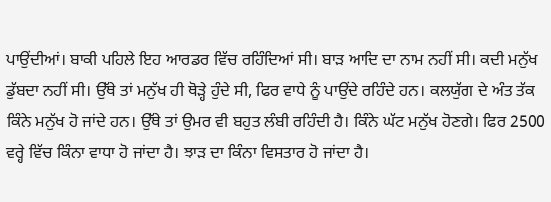ਪਾਉਂਦੀਆਂ। ਬਾਕੀ ਪਹਿਲੇ ਇਹ ਆਰਡਰ ਵਿੱਚ ਰਹਿੰਦਿਆਂ ਸੀ। ਬਾੜ ਆਦਿ ਦਾ ਨਾਮ ਨਹੀਂ ਸੀ। ਕਦੀ ਮਨੁੱਖ ਡੁੱਬਦਾ ਨਹੀਂ ਸੀ। ਉੱਥੇ ਤਾਂ ਮਨੁੱਖ ਹੀ ਥੋੜ੍ਹੇ ਹੁੰਦੇ ਸੀ, ਫਿਰ ਵਾਧੇ ਨੂੰ ਪਾਉਂਦੇ ਰਹਿੰਦੇ ਹਨ। ਕਲਯੁੱਗ ਦੇ ਅੰਤ ਤੱਕ ਕਿੰਨੇ ਮਨੁੱਖ ਹੋ ਜਾਂਦੇ ਹਨ। ਉੱਥੇ ਤਾਂ ਉਮਰ ਵੀ ਬਹੁਤ ਲੰਬੀ ਰਹਿੰਦੀ ਹੈ। ਕਿੰਨੇ ਘੱਟ ਮਨੁੱਖ ਹੋਣਗੇ। ਫਿਰ 2500 ਵਰ੍ਹੇ ਵਿੱਚ ਕਿੰਨਾ ਵਾਧਾ ਹੋ ਜਾਂਦਾ ਹੈ। ਝਾੜ ਦਾ ਕਿੰਨਾ ਵਿਸਤਾਰ ਹੋ ਜਾਂਦਾ ਹੈ।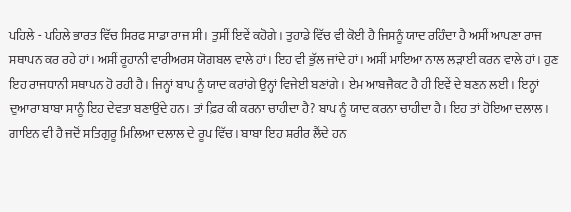ਪਹਿਲੇ - ਪਹਿਲੇ ਭਾਰਤ ਵਿੱਚ ਸਿਰਫ ਸਾਡਾ ਰਾਜ ਸੀ। ਤੁਸੀਂ ਇਵੇਂ ਕਹੋਗੇ। ਤੁਹਾਡੇ ਵਿੱਚ ਵੀ ਕੋਈ ਹੈ ਜਿਸਨੂੰ ਯਾਦ ਰਹਿੰਦਾ ਹੈ ਅਸੀਂ ਆਪਣਾ ਰਾਜ ਸਥਾਪਨ ਕਰ ਰਹੇ ਹਾਂ। ਅਸੀਂ ਰੂਹਾਨੀ ਵਾਰੀਅਰਸ ਯੋਗਬਲ ਵਾਲੇ ਹਾਂ। ਇਹ ਵੀ ਭੁੱਲ ਜਾਂਦੇ ਹਾਂ। ਅਸੀਂ ਮਾਇਆ ਨਾਲ ਲੜਾਈ ਕਰਨ ਵਾਲੇ ਹਾਂ। ਹੁਣ ਇਹ ਰਾਜਧਾਨੀ ਸਥਾਪਨ ਹੋ ਰਹੀ ਹੈ। ਜਿਨ੍ਹਾਂ ਬਾਪ ਨੂੰ ਯਾਦ ਕਰਾਂਗੇ ਉਨ੍ਹਾਂ ਵਿਜੇਈ ਬਣਾਂਗੇ। ਏਮ ਆਬਜੈਕਟ ਹੈ ਹੀ ਇਵੇਂ ਦੇ ਬਣਨ ਲਈ। ਇਨ੍ਹਾਂ ਦੁਆਰਾ ਬਾਬਾ ਸਾਨੂੰ ਇਹ ਦੇਵਤਾ ਬਣਾਉਂਦੇ ਹਨ। ਤਾਂ ਫ਼ਿਰ ਕੀ ਕਰਨਾ ਚਾਹੀਦਾ ਹੈ? ਬਾਪ ਨੂੰ ਯਾਦ ਕਰਨਾ ਚਾਹੀਦਾ ਹੈ। ਇਹ ਤਾਂ ਹੋਇਆ ਦਲਾਲ। ਗਾਇਨ ਵੀ ਹੈ ਜਦੋਂ ਸਤਿਗੁਰੂ ਮਿਲਿਆ ਦਲਾਲ ਦੇ ਰੂਪ ਵਿੱਚ। ਬਾਬਾ ਇਹ ਸ਼ਰੀਰ ਲੈਂਦੇ ਹਨ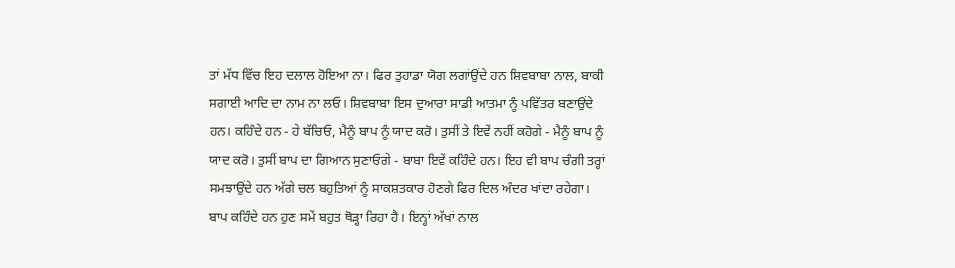ਤਾਂ ਮੱਧ ਵਿੱਚ ਇਹ ਦਲਾਲ ਹੋਇਆ ਨਾ। ਫਿਰ ਤੁਹਾਡਾ ਯੋਗ ਲਗਾਂਉਂਦੇ ਹਨ ਸ਼ਿਵਬਾਬਾ ਨਾਲ, ਬਾਕੀ ਸਗਾਈ ਆਦਿ ਦਾ ਨਾਮ ਨਾ ਲਓ। ਸ਼ਿਵਬਾਬਾ ਇਸ ਦੁਆਰਾ ਸਾਡੀ ਆਤਮਾ ਨੂੰ ਪਵਿੱਤਰ ਬਣਾਉਂਦੇ ਹਨ। ਕਹਿੰਦੇ ਹਨ - ਹੇ ਬੱਚਿਓ, ਮੈਨੂੰ ਬਾਪ ਨੂੰ ਯਾਦ ਕਰੋ। ਤੁਸੀਂ ਤੇ ਇਵੇਂ ਨਹੀਂ ਕਹੋਗੇ - ਮੈਨੂੰ ਬਾਪ ਨੂੰ ਯਾਦ ਕਰੋ। ਤੁਸੀਂ ਬਾਪ ਦਾ ਗਿਆਨ ਸੁਣਾਓਗੇ - ਬਾਬਾ ਇਵੇਂ ਕਹਿੰਦੇ ਹਨ। ਇਹ ਵੀ ਬਾਪ ਚੰਗੀ ਤਰ੍ਹਾਂ ਸਮਝਾਉਂਦੇ ਹਨ ਅੱਗੇ ਚਲ ਬਹੁਤਿਆਂ ਨੂੰ ਸਾਕਸ਼ਤਕਾਰ ਹੋਣਗੇ ਫਿਰ ਦਿਲ ਅੰਦਰ ਖਾਂਦਾ ਰਹੇਗਾ। ਬਾਪ ਕਹਿੰਦੇ ਹਨ ਹੁਣ ਸਮੇਂ ਬਹੁਤ ਥੋੜ੍ਹਾ ਰਿਹਾ ਹੈ। ਇਨ੍ਹਾਂ ਅੱਖਾਂ ਨਾਲ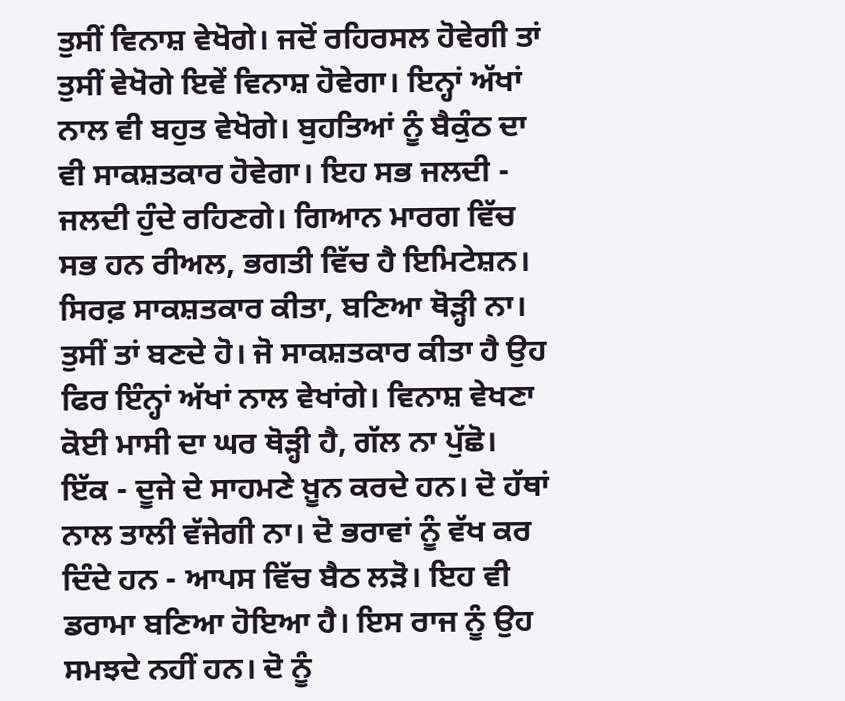ਤੁਸੀਂ ਵਿਨਾਸ਼ ਵੇਖੋਗੇ। ਜਦੋਂ ਰਹਿਰਸਲ ਹੋਵੇਗੀ ਤਾਂ ਤੁਸੀਂ ਵੇਖੋਗੇ ਇਵੇਂ ਵਿਨਾਸ਼ ਹੋਵੇਗਾ। ਇਨ੍ਹਾਂ ਅੱਖਾਂ ਨਾਲ ਵੀ ਬਹੁਤ ਵੇਖੋਗੇ। ਬੁਹਤਿਆਂ ਨੂੰ ਬੈਕੁੰਠ ਦਾ ਵੀ ਸਾਕਸ਼ਤਕਾਰ ਹੋਵੇਗਾ। ਇਹ ਸਭ ਜਲਦੀ - ਜਲਦੀ ਹੁੰਦੇ ਰਹਿਣਗੇ। ਗਿਆਨ ਮਾਰਗ ਵਿੱਚ ਸਭ ਹਨ ਰੀਅਲ, ਭਗਤੀ ਵਿੱਚ ਹੈ ਇਮਿਟੇਸ਼ਨ। ਸਿਰਫ਼ ਸਾਕਸ਼ਤਕਾਰ ਕੀਤਾ, ਬਣਿਆ ਥੋੜ੍ਹੀ ਨਾ। ਤੁਸੀਂ ਤਾਂ ਬਣਦੇ ਹੋ। ਜੋ ਸਾਕਸ਼ਤਕਾਰ ਕੀਤਾ ਹੈ ਉਹ ਫਿਰ ਇੰਨ੍ਹਾਂ ਅੱਖਾਂ ਨਾਲ ਵੇਖਾਂਗੇ। ਵਿਨਾਸ਼ ਵੇਖਣਾ ਕੋਈ ਮਾਸੀ ਦਾ ਘਰ ਥੋੜ੍ਹੀ ਹੈ, ਗੱਲ ਨਾ ਪੁੱਛੋ। ਇੱਕ - ਦੂਜੇ ਦੇ ਸਾਹਮਣੇ ਖ਼ੂਨ ਕਰਦੇ ਹਨ। ਦੋ ਹੱਥਾਂ ਨਾਲ ਤਾਲੀ ਵੱਜੇਗੀ ਨਾ। ਦੋ ਭਰਾਵਾਂ ਨੂੰ ਵੱਖ ਕਰ ਦਿੰਦੇ ਹਨ - ਆਪਸ ਵਿੱਚ ਬੈਠ ਲੜੋ। ਇਹ ਵੀ ਡਰਾਮਾ ਬਣਿਆ ਹੋਇਆ ਹੈ। ਇਸ ਰਾਜ ਨੂੰ ਉਹ ਸਮਝਦੇ ਨਹੀਂ ਹਨ। ਦੋ ਨੂੰ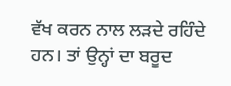ਵੱਖ ਕਰਨ ਨਾਲ ਲੜਦੇ ਰਹਿੰਦੇ ਹਨ। ਤਾਂ ਉਨ੍ਹਾਂ ਦਾ ਬਰੂਦ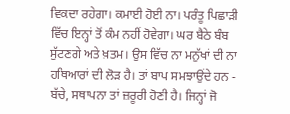ਵਿਕਦਾ ਰਹੇਗਾ। ਕਮਾਈ ਹੋਈ ਨਾ। ਪਰੰਤੂ ਪਿਛਾੜੀ ਵਿੱਚ ਇਨ੍ਹਾਂ ਤੋਂ ਕੰਮ ਨਹੀਂ ਹੋਵੇਗਾ। ਘਰ ਬੈਠੇ ਬੰਬ ਸੁੱਟਣਗੇ ਅਤੇ ਖ਼ਤਮ। ਉਸ ਵਿੱਚ ਨਾ ਮਨੁੱਖਾਂ ਦੀ ਨਾ ਹਥਿਆਰਾਂ ਦੀ ਲੋੜ ਹੈ। ਤਾਂ ਬਾਪ ਸਮਝਾਉਂਦੇ ਹਨ - ਬੱਚੇ, ਸਥਾਪਨਾ ਤਾਂ ਜ਼ਰੂਰੀ ਹੋਣੀ ਹੈ। ਜਿਨ੍ਹਾਂ ਜੋ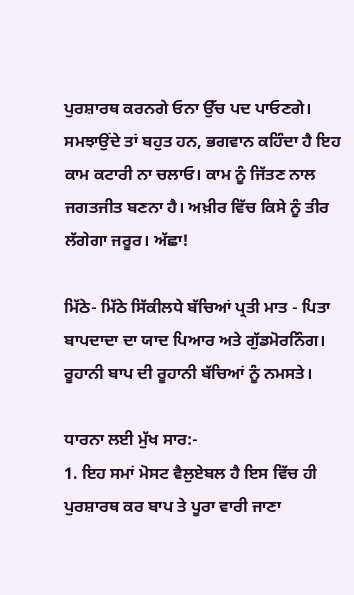ਪੁਰਸ਼ਾਰਥ ਕਰਨਗੇ ਓਨਾ ਉੱਚ ਪਦ ਪਾਓਣਗੇ। ਸਮਝਾਉਂਦੇ ਤਾਂ ਬਹੁਤ ਹਨ, ਭਗਵਾਨ ਕਹਿੰਦਾ ਹੈ ਇਹ ਕਾਮ ਕਟਾਰੀ ਨਾ ਚਲਾਓ। ਕਾਮ ਨੂੰ ਜਿੱਤਣ ਨਾਲ ਜਗਤਜੀਤ ਬਣਨਾ ਹੈ। ਅਖ਼ੀਰ ਵਿੱਚ ਕਿਸੇ ਨੂੰ ਤੀਰ ਲੱਗੇਗਾ ਜਰੂਰ। ਅੱਛਾ!

ਮਿੱਠੇ- ਮਿੱਠੇ ਸਿੱਕੀਲਧੇ ਬੱਚਿਆਂ ਪ੍ਰਤੀ ਮਾਤ - ਪਿਤਾ ਬਾਪਦਾਦਾ ਦਾ ਯਾਦ ਪਿਆਰ ਅਤੇ ਗੁੱਡਮੋਰਨਿੰਗ। ਰੂਹਾਨੀ ਬਾਪ ਦੀ ਰੂਹਾਨੀ ਬੱਚਿਆਂ ਨੂੰ ਨਮਸਤੇ।

ਧਾਰਨਾ ਲਈ ਮੁੱਖ ਸਾਰ:-
1. ਇਹ ਸਮਾਂ ਮੋਸਟ ਵੈਲੁਏਬਲ ਹੈ ਇਸ ਵਿੱਚ ਹੀ ਪੁਰਸ਼ਾਰਥ ਕਰ ਬਾਪ ਤੇ ਪੂਰਾ ਵਾਰੀ ਜਾਣਾ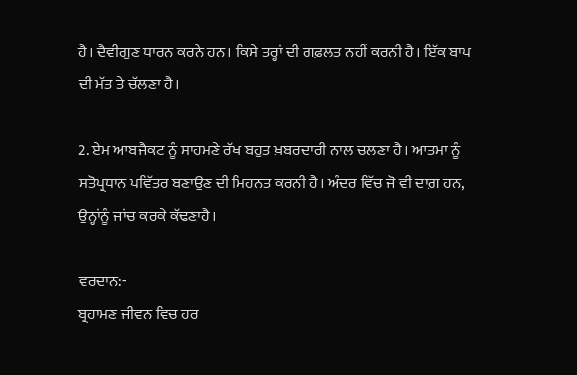ਹੈ। ਦੈਵੀਗੁਣ ਧਾਰਨ ਕਰਨੇ ਹਨ। ਕਿਸੇ ਤਰ੍ਹਾਂ ਦੀ ਗਫ਼ਲਤ ਨਹੀਂ ਕਰਨੀ ਹੈ। ਇੱਕ ਬਾਪ ਦੀ ਮੱਤ ਤੇ ਚੱਲਣਾ ਹੈ।

2. ਏਮ ਆਬਜੈਕਟ ਨੂੰ ਸਾਹਮਣੇ ਰੱਖ ਬਹੁਤ ਖ਼ਬਰਦਾਰੀ ਨਾਲ ਚਲਣਾ ਹੈ। ਆਤਮਾ ਨੂੰ ਸਤੋਪ੍ਰਧਾਨ ਪਵਿੱਤਰ ਬਣਾਉਣ ਦੀ ਮਿਹਨਤ ਕਰਨੀ ਹੈ। ਅੰਦਰ ਵਿੱਚ ਜੋ ਵੀ ਦਾਗ਼ ਹਨ, ਉਨ੍ਹਾਂਨੂੰ ਜਾਂਚ ਕਰਕੇ ਕੱਢਣਾਹੈ।

ਵਰਦਾਨ:-
ਬ੍ਰਹਾਮਣ ਜੀਵਨ ਵਿਚ ਹਰ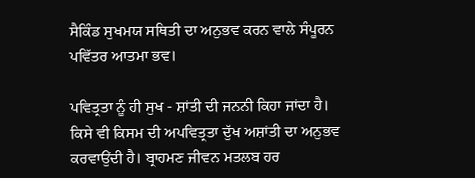ਸੈਕਿੰਡ ਸੁਖਮਯ ਸਥਿਤੀ ਦਾ ਅਨੁਭਵ ਕਰਨ ਵਾਲੇ ਸੰਪੂਰਨ ਪਵਿੱਤਰ ਆਤਮਾ ਭਵ।

ਪਵਿਤ੍ਰਤਾ ਨੂੰ ਹੀ ਸੁਖ - ਸ਼ਾਂਤੀ ਦੀ ਜਨਨੀ ਕਿਹਾ ਜਾਂਦਾ ਹੈ। ਕਿਸੇ ਵੀ ਕਿਸਮ ਦੀ ਅਪਵਿਤ੍ਰਤਾ ਦੁੱਖ ਅਸ਼ਾਂਤੀ ਦਾ ਅਨੁਭਵ ਕਰਵਾਉਂਦੀ ਹੈ। ਬ੍ਰਾਹਮਣ ਜੀਵਨ ਮਤਲਬ ਹਰ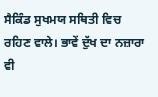ਸੈਕਿੰਡ ਸੁਖਮਯ ਸਥਿਤੀ ਵਿਚ ਰਹਿਣ ਵਾਲੇ। ਭਾਵੇਂ ਦੁੱਖ ਦਾ ਨਜ਼ਾਰਾ ਵੀ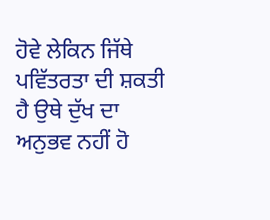ਹੋਵੇ ਲੇਕਿਨ ਜਿੱਥੇ ਪਵਿੱਤਰਤਾ ਦੀ ਸ਼ਕਤੀ ਹੈ ਉਥੇ ਦੁੱਖ ਦਾ ਅਨੁਭਵ ਨਹੀਂ ਹੋ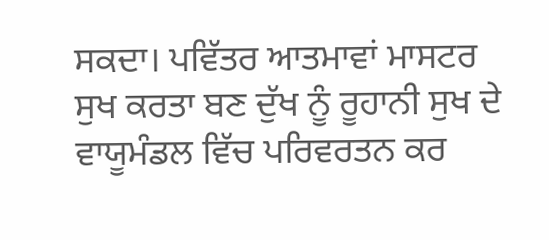ਸਕਦਾ। ਪਵਿੱਤਰ ਆਤਮਾਵਾਂ ਮਾਸਟਰ ਸੁਖ ਕਰਤਾ ਬਣ ਦੁੱਖ ਨੂੰ ਰੂਹਾਨੀ ਸੁਖ ਦੇ ਵਾਯੂਮੰਡਲ ਵਿੱਚ ਪਰਿਵਰਤਨ ਕਰ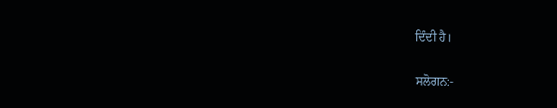ਦਿੰਦੀ ਹੈ।

ਸਲੋਗਨ:-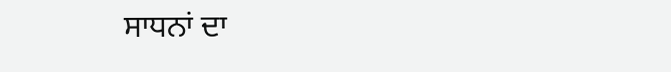ਸਾਧਨਾਂ ਦਾ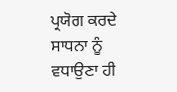ਪ੍ਰਯੋਗ ਕਰਦੇ ਸਾਧਨਾ ਨੂੰ ਵਧਾਉਣਾ ਹੀ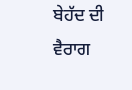ਬੇਹੱਦ ਦੀ ਵੈਰਾਗ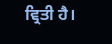ਵ੍ਰਿਤੀ ਹੈ।